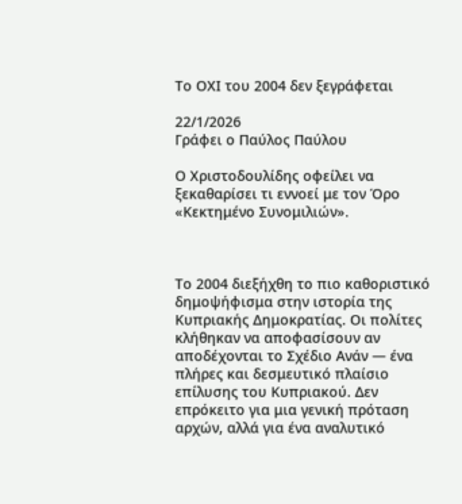Το ΟΧΙ του 2004 δεν ξεγράφεται

22/1/2026
Γράφει ο Παύλος Παύλου

Ο Χριστοδουλίδης οφείλει να ξεκαθαρίσει τι εννοεί με τον Όρο «Κεκτημένο Συνομιλιών».



Το 2004 διεξήχθη το πιο καθοριστικό δημοψήφισμα στην ιστορία της Κυπριακής Δημοκρατίας. Οι πολίτες κλήθηκαν να αποφασίσουν αν αποδέχονται το Σχέδιο Ανάν — ένα πλήρες και δεσμευτικό πλαίσιο επίλυσης του Κυπριακού. Δεν επρόκειτο για μια γενική πρόταση αρχών, αλλά για ένα αναλυτικό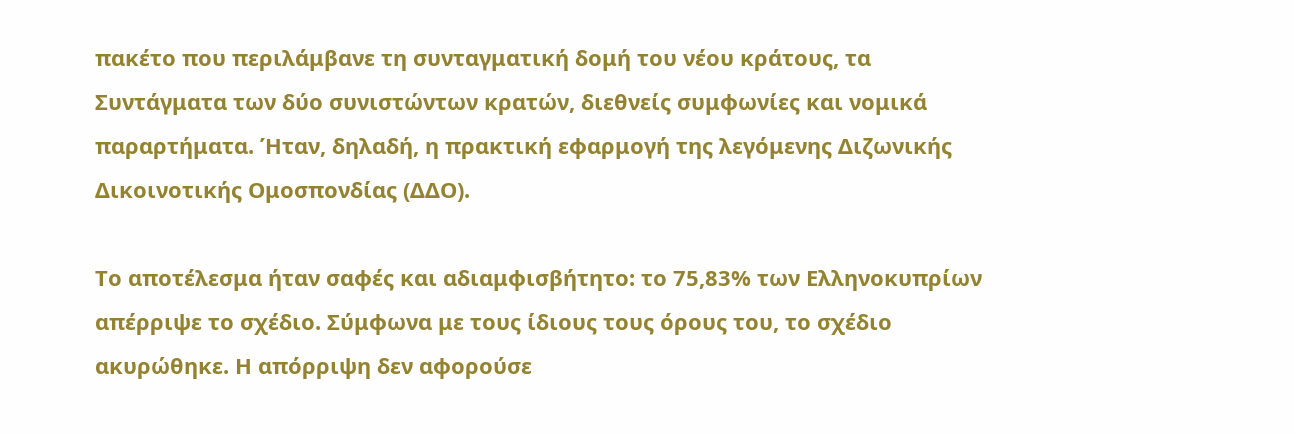πακέτο που περιλάμβανε τη συνταγματική δομή του νέου κράτους, τα Συντάγματα των δύο συνιστώντων κρατών, διεθνείς συμφωνίες και νομικά παραρτήματα. Ήταν, δηλαδή, η πρακτική εφαρμογή της λεγόμενης Διζωνικής Δικοινοτικής Ομοσπονδίας (ΔΔΟ).

Το αποτέλεσμα ήταν σαφές και αδιαμφισβήτητο: το 75,83% των Ελληνοκυπρίων απέρριψε το σχέδιο. Σύμφωνα με τους ίδιους τους όρους του, το σχέδιο ακυρώθηκε. Η απόρριψη δεν αφορούσε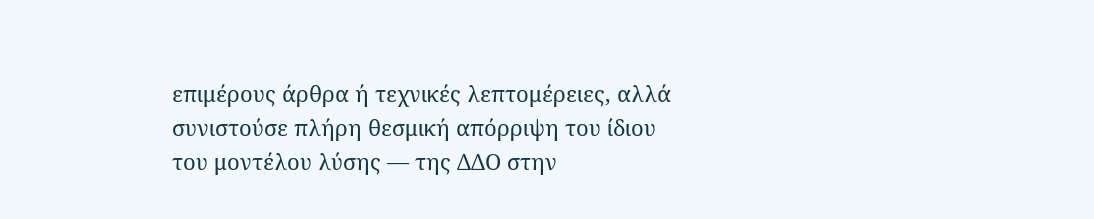επιμέρους άρθρα ή τεχνικές λεπτομέρειες, αλλά συνιστούσε πλήρη θεσμική απόρριψη του ίδιου του μοντέλου λύσης — της ΔΔΟ στην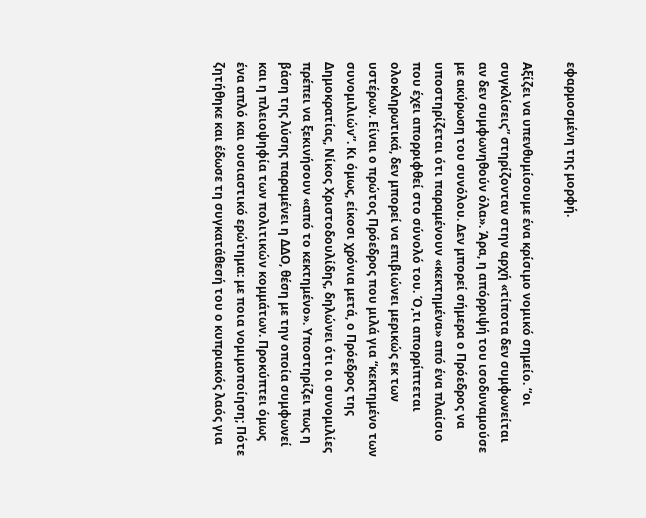εφαρμοσμένη της μορφή.

Αξίζει να υπενθυμίσουμε ένα κρίσιμο νομικό σημείο. “οι συγκλίσεις” στηρίζονταν στην αρχή «τίποτα δεν συμφωνείται αν δεν συμφωνηθούν όλα». Άρα, η απόρριψή του ισοδυναμούσε με ακύρωση του συνόλου. Δεν μπορεί σήμερα ο Πρόεδρος να υποστηρίζεται ότι παραμένουν «κεκτημένα» από ένα πλαίσιο που έχει απορριφθεί στο σύνολό του. Ό,τι απορρίπτεται ολοκληρωτικά, δεν μπορεί να επιβιώνει μερικώς εκ των υστέρων. Είναι ο πρώτος Πρόεδρος που μιλά για “κεκτημένο των συνομιλιών”. Κι όμως, είκοσι χρόνια μετά, ο Πρόεδρος της Δημοκρατίας, Νίκος Χριστοδουλίδης, δηλώνει ότι οι συνομιλίες πρέπει να ξεκινήσουν «από το κεκτημένο». Υποστηρίζει πως η βάση της λύσης παραμένει η ΔΔΟ, θέση με την οποία συμφωνεί και η πλειοψηφία των πολιτικών κομμάτων. Προκύπτει όμως ένα απλό και ουσιαστικό ερώτημα: με ποια νομιμοποίηση; Πότε ζητήθηκε και έδωσε τη συγκατάθεσή του ο κυπριακός λαός για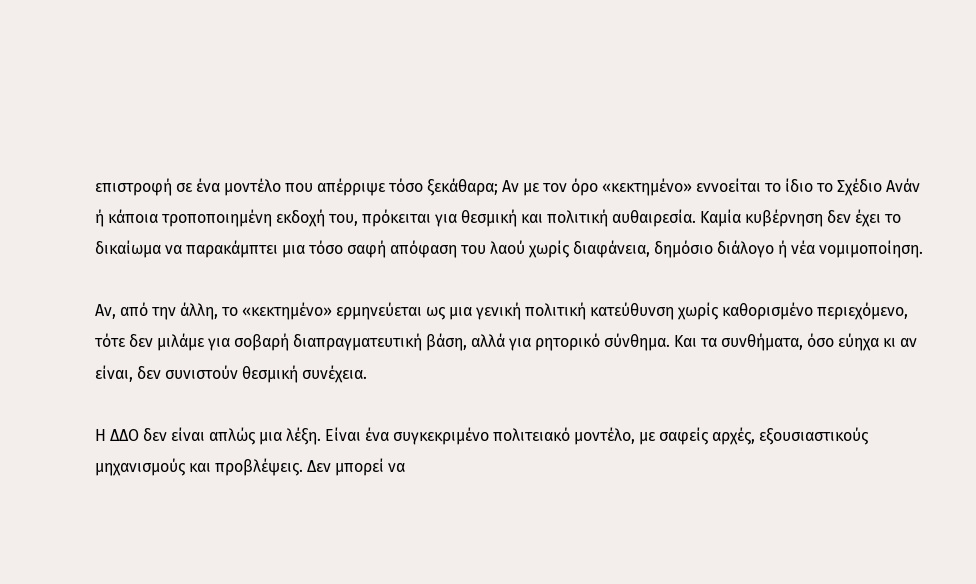επιστροφή σε ένα μοντέλο που απέρριψε τόσο ξεκάθαρα; Αν με τον όρο «κεκτημένο» εννοείται το ίδιο το Σχέδιο Ανάν ή κάποια τροποποιημένη εκδοχή του, πρόκειται για θεσμική και πολιτική αυθαιρεσία. Καμία κυβέρνηση δεν έχει το δικαίωμα να παρακάμπτει μια τόσο σαφή απόφαση του λαού χωρίς διαφάνεια, δημόσιο διάλογο ή νέα νομιμοποίηση.

Αν, από την άλλη, το «κεκτημένο» ερμηνεύεται ως μια γενική πολιτική κατεύθυνση χωρίς καθορισμένο περιεχόμενο, τότε δεν μιλάμε για σοβαρή διαπραγματευτική βάση, αλλά για ρητορικό σύνθημα. Και τα συνθήματα, όσο εύηχα κι αν είναι, δεν συνιστούν θεσμική συνέχεια.

Η ΔΔΟ δεν είναι απλώς μια λέξη. Είναι ένα συγκεκριμένο πολιτειακό μοντέλο, με σαφείς αρχές, εξουσιαστικούς μηχανισμούς και προβλέψεις. Δεν μπορεί να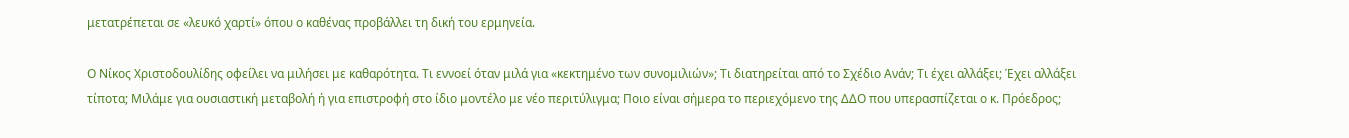μετατρέπεται σε «λευκό χαρτί» όπου ο καθένας προβάλλει τη δική του ερμηνεία.

Ο Νίκος Χριστοδουλίδης οφείλει να μιλήσει με καθαρότητα. Τι εννοεί όταν μιλά για «κεκτημένο των συνομιλιών»; Τι διατηρείται από το Σχέδιο Ανάν; Τι έχει αλλάξει; Έχει αλλάξει τίποτα; Μιλάμε για ουσιαστική μεταβολή ή για επιστροφή στο ίδιο μοντέλο με νέο περιτύλιγμα; Ποιο είναι σήμερα το περιεχόμενο της ΔΔΟ που υπερασπίζεται ο κ. Πρόεδρος;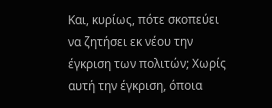Και, κυρίως, πότε σκοπεύει να ζητήσει εκ νέου την έγκριση των πολιτών; Χωρίς αυτή την έγκριση, όποια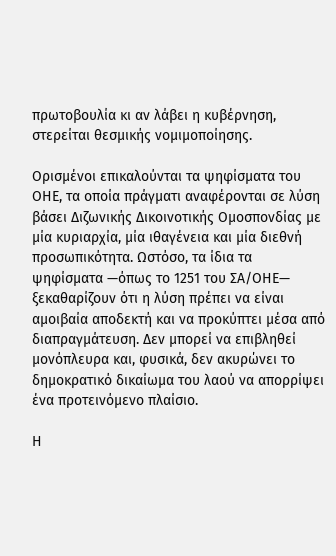πρωτοβουλία κι αν λάβει η κυβέρνηση, στερείται θεσμικής νομιμοποίησης.

Ορισμένοι επικαλούνται τα ψηφίσματα του ΟΗΕ, τα οποία πράγματι αναφέρονται σε λύση βάσει Διζωνικής Δικοινοτικής Ομοσπονδίας με μία κυριαρχία, μία ιθαγένεια και μία διεθνή προσωπικότητα. Ωστόσο, τα ίδια τα ψηφίσματα —όπως το 1251 του ΣΑ/ΟΗΕ— ξεκαθαρίζουν ότι η λύση πρέπει να είναι αμοιβαία αποδεκτή και να προκύπτει μέσα από διαπραγμάτευση. Δεν μπορεί να επιβληθεί μονόπλευρα και, φυσικά, δεν ακυρώνει το δημοκρατικό δικαίωμα του λαού να απορρίψει ένα προτεινόμενο πλαίσιο.

Η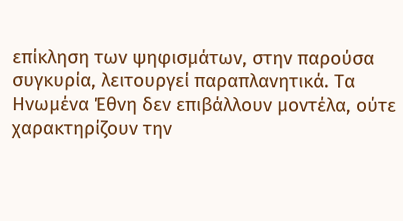επίκληση των ψηφισμάτων, στην παρούσα συγκυρία, λειτουργεί παραπλανητικά. Τα Ηνωμένα Έθνη δεν επιβάλλουν μοντέλα, ούτε χαρακτηρίζουν την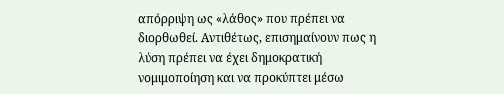απόρριψη ως «λάθος» που πρέπει να διορθωθεί. Αντιθέτως, επισημαίνουν πως η λύση πρέπει να έχει δημοκρατική νομιμοποίηση και να προκύπτει μέσω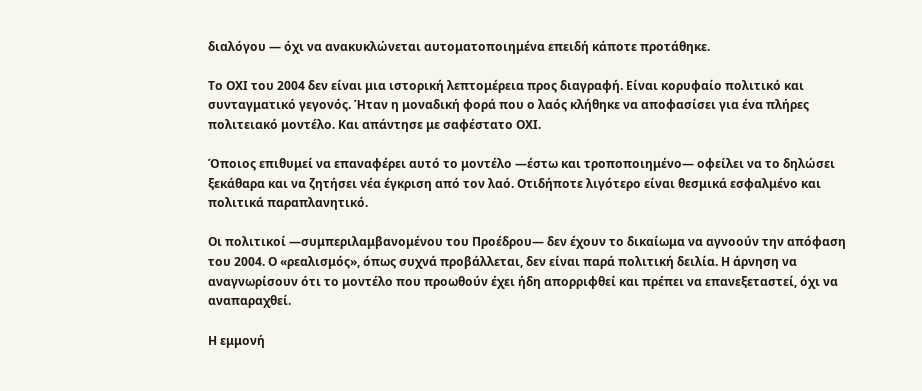διαλόγου — όχι να ανακυκλώνεται αυτοματοποιημένα επειδή κάποτε προτάθηκε.

Το ΟΧΙ του 2004 δεν είναι μια ιστορική λεπτομέρεια προς διαγραφή. Είναι κορυφαίο πολιτικό και συνταγματικό γεγονός. Ήταν η μοναδική φορά που ο λαός κλήθηκε να αποφασίσει για ένα πλήρες πολιτειακό μοντέλο. Και απάντησε με σαφέστατο ΟΧΙ.

Όποιος επιθυμεί να επαναφέρει αυτό το μοντέλο —έστω και τροποποιημένο— οφείλει να το δηλώσει ξεκάθαρα και να ζητήσει νέα έγκριση από τον λαό. Οτιδήποτε λιγότερο είναι θεσμικά εσφαλμένο και πολιτικά παραπλανητικό.

Οι πολιτικοί —συμπεριλαμβανομένου του Προέδρου— δεν έχουν το δικαίωμα να αγνοούν την απόφαση του 2004. Ο «ρεαλισμός», όπως συχνά προβάλλεται, δεν είναι παρά πολιτική δειλία. Η άρνηση να αναγνωρίσουν ότι το μοντέλο που προωθούν έχει ήδη απορριφθεί και πρέπει να επανεξεταστεί, όχι να αναπαραχθεί.

Η εμμονή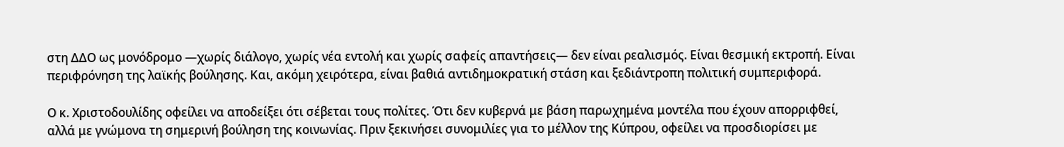στη ΔΔΟ ως μονόδρομο —χωρίς διάλογο, χωρίς νέα εντολή και χωρίς σαφείς απαντήσεις— δεν είναι ρεαλισμός. Είναι θεσμική εκτροπή. Είναι περιφρόνηση της λαϊκής βούλησης. Και, ακόμη χειρότερα, είναι βαθιά αντιδημοκρατική στάση και ξεδιάντροπη πολιτική συμπεριφορά.

Ο κ. Χριστοδουλίδης οφείλει να αποδείξει ότι σέβεται τους πολίτες. Ότι δεν κυβερνά με βάση παρωχημένα μοντέλα που έχουν απορριφθεί, αλλά με γνώμονα τη σημερινή βούληση της κοινωνίας. Πριν ξεκινήσει συνομιλίες για το μέλλον της Κύπρου, οφείλει να προσδιορίσει με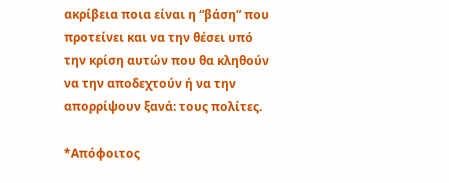ακρίβεια ποια είναι η “βάση” που προτείνει και να την θέσει υπό την κρίση αυτών που θα κληθούν να την αποδεχτούν ή να την απορρίψουν ξανά: τους πολίτες.

*Απόφοιτος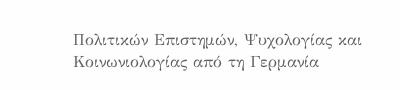Πολιτικών Επιστημών, Ψυχολογίας και Κοινωνιολογίας από τη Γερμανία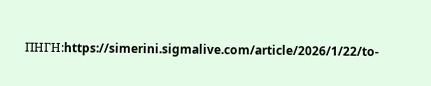ΠΗΓΗ:https://simerini.sigmalive.com/article/2026/1/22/to-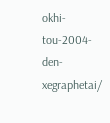okhi-tou-2004-den-xegraphetai/